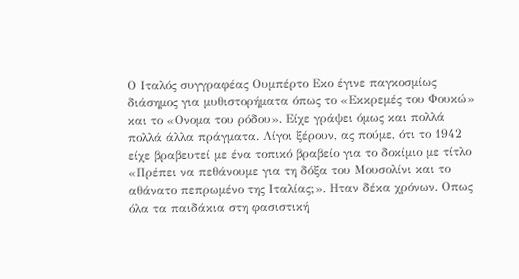Ο Ιταλός συγγραφέας Ουμπέρτο Εκο έγινε παγκοσμίως διάσημος για μυθιστορήματα όπως το «Εκκρεμές του Φουκώ» και το «Ονομα του ρόδου». Είχε γράψει όμως και πολλά πολλά άλλα πράγματα. Λίγοι ξέρουν, ας πούμε, ότι το 1942 είχε βραβευτεί με ένα τοπικό βραβείο για το δοκίμιο με τίτλο «Πρέπει να πεθάνουμε για τη δόξα του Μουσολίνι και το αθάνατο πεπρωμένο της Ιταλίας;». Ηταν δέκα χρόνων. Οπως όλα τα παιδάκια στη φασιστική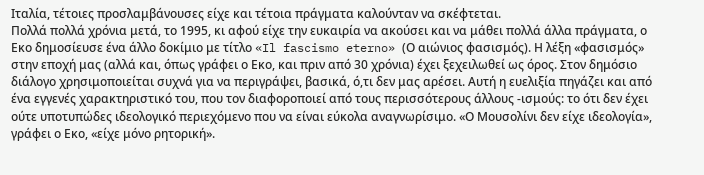Ιταλία, τέτοιες προσλαμβάνουσες είχε και τέτοια πράγματα καλούνταν να σκέφτεται.
Πολλά πολλά χρόνια μετά, το 1995, κι αφού είχε την ευκαιρία να ακούσει και να μάθει πολλά άλλα πράγματα, ο Εκο δημοσίευσε ένα άλλο δοκίμιο με τίτλο «Il fascismo eterno» (Ο αιώνιος φασισμός). Η λέξη «φασισμός» στην εποχή μας (αλλά και, όπως γράφει ο Εκο, και πριν από 30 χρόνια) έχει ξεχειλωθεί ως όρος. Στον δημόσιο διάλογο χρησιμοποιείται συχνά για να περιγράψει, βασικά, ό,τι δεν μας αρέσει. Αυτή η ευελιξία πηγάζει και από ένα εγγενές χαρακτηριστικό του, που τον διαφοροποιεί από τους περισσότερους άλλους -ισμούς: το ότι δεν έχει ούτε υποτυπώδες ιδεολογικό περιεχόμενο που να είναι εύκολα αναγνωρίσιμο. «Ο Μουσολίνι δεν είχε ιδεολογία», γράφει ο Εκο, «είχε μόνο ρητορική».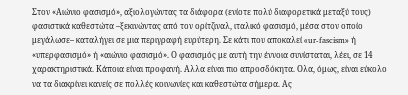Στον «Αιώνιο φασισμό», αξιολογώντας τα διάφορα (ενίοτε πολύ διαφορετικά μεταξύ τους) φασιστικά καθεστώτα –ξεκινώντας από τον ορίτζιναλ, ιταλικό φασισμό, μέσα στον οποίο μεγάλωσε– καταλήγει σε μια περιγραφή ευρύτερη. Σε κάτι που αποκαλεί «ur-fascism» ή «υπερφασισμό» ή «αιώνιο φασισμό». Ο φασισμός με αυτή την έννοια συνίσταται, λέει, σε 14 χαρακτηριστικά. Κάποια είναι προφανή. Αλλα είναι πιο απροσδόκητα. Ολα, όμως, είναι εύκολο να τα διακρίνει κανείς σε πολλές κοινωνίες και καθεστώτα σήμερα. Ας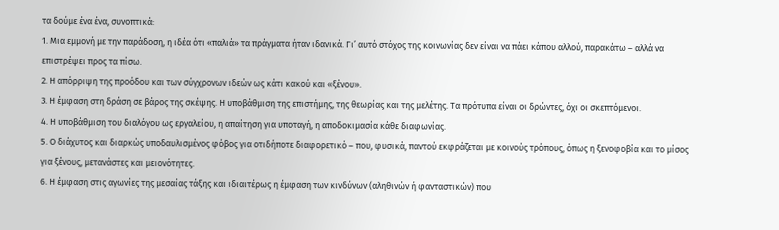τα δούμε ένα ένα, συνοπτικά:
1. Μια εμμονή με την παράδοση, η ιδέα ότι «παλιά» τα πράγματα ήταν ιδανικά. Γι’ αυτό στόχος της κοινωνίας δεν είναι να πάει κάπου αλλού, παρακάτω – αλλά να επιστρέψει προς τα πίσω.
2. Η απόρριψη της προόδου και των σύγχρονων ιδεών ως κάτι κακού και «ξένου».
3. Η έμφαση στη δράση σε βάρος της σκέψης. Η υποβάθμιση της επιστήμης, της θεωρίας και της μελέτης. Τα πρότυπα είναι οι δρώντες, όχι οι σκεπτόμενοι.
4. Η υποβάθμιση του διαλόγου ως εργαλείου, η απαίτηση για υποταγή, η αποδοκιμασία κάθε διαφωνίας.
5. Ο διάχυτος και διαρκώς υποδαυλισμένος φόβος για οτιδήποτε διαφορετικό – που, φυσικά, παντού εκφράζεται με κοινούς τρόπους, όπως η ξενοφοβία και το μίσος για ξένους, μετανάστες και μειονότητες.
6. Η έμφαση στις αγωνίες της μεσαίας τάξης και ιδιαιτέρως η έμφαση των κινδύνων (αληθινών ή φανταστικών) που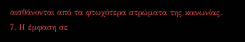αισθάνονται από τα φτωχότερα στρώματα της κοινωνίας.
7. Η έμφαση σε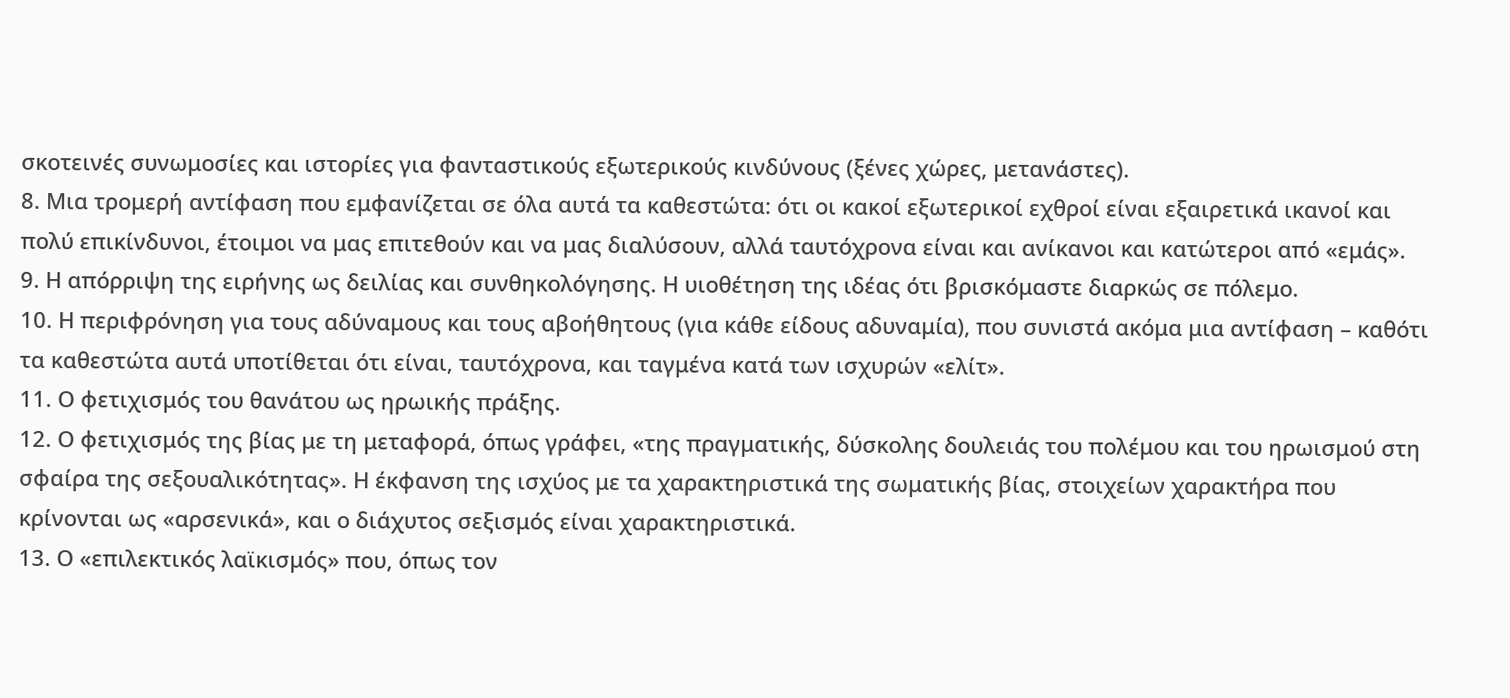σκοτεινές συνωμοσίες και ιστορίες για φανταστικούς εξωτερικούς κινδύνους (ξένες χώρες, μετανάστες).
8. Μια τρομερή αντίφαση που εμφανίζεται σε όλα αυτά τα καθεστώτα: ότι οι κακοί εξωτερικοί εχθροί είναι εξαιρετικά ικανοί και πολύ επικίνδυνοι, έτοιμοι να μας επιτεθούν και να μας διαλύσουν, αλλά ταυτόχρονα είναι και ανίκανοι και κατώτεροι από «εμάς».
9. Η απόρριψη της ειρήνης ως δειλίας και συνθηκολόγησης. Η υιοθέτηση της ιδέας ότι βρισκόμαστε διαρκώς σε πόλεμο.
10. Η περιφρόνηση για τους αδύναμους και τους αβοήθητους (για κάθε είδους αδυναμία), που συνιστά ακόμα μια αντίφαση – καθότι τα καθεστώτα αυτά υποτίθεται ότι είναι, ταυτόχρονα, και ταγμένα κατά των ισχυρών «ελίτ».
11. Ο φετιχισμός του θανάτου ως ηρωικής πράξης.
12. Ο φετιχισμός της βίας με τη μεταφορά, όπως γράφει, «της πραγματικής, δύσκολης δουλειάς του πολέμου και του ηρωισμού στη σφαίρα της σεξουαλικότητας». Η έκφανση της ισχύος με τα χαρακτηριστικά της σωματικής βίας, στοιχείων χαρακτήρα που κρίνονται ως «αρσενικά», και ο διάχυτος σεξισμός είναι χαρακτηριστικά.
13. Ο «επιλεκτικός λαϊκισμός» που, όπως τον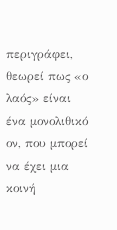περιγράφει, θεωρεί πως «ο λαός» είναι ένα μονολιθικό ον, που μπορεί να έχει μια κοινή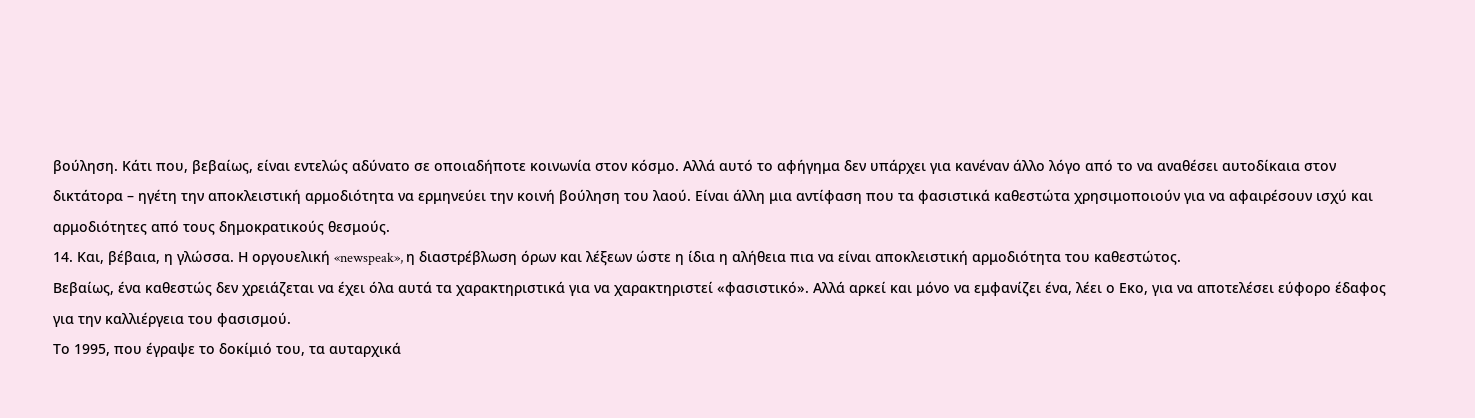βούληση. Κάτι που, βεβαίως, είναι εντελώς αδύνατο σε οποιαδήποτε κοινωνία στον κόσμο. Αλλά αυτό το αφήγημα δεν υπάρχει για κανέναν άλλο λόγο από το να αναθέσει αυτοδίκαια στον δικτάτορα – ηγέτη την αποκλειστική αρμοδιότητα να ερμηνεύει την κοινή βούληση του λαού. Είναι άλλη μια αντίφαση που τα φασιστικά καθεστώτα χρησιμοποιούν για να αφαιρέσουν ισχύ και αρμοδιότητες από τους δημοκρατικούς θεσμούς.
14. Και, βέβαια, η γλώσσα. Η οργουελική «newspeak», η διαστρέβλωση όρων και λέξεων ώστε η ίδια η αλήθεια πια να είναι αποκλειστική αρμοδιότητα του καθεστώτος.
Βεβαίως, ένα καθεστώς δεν χρειάζεται να έχει όλα αυτά τα χαρακτηριστικά για να χαρακτηριστεί «φασιστικό». Αλλά αρκεί και μόνο να εμφανίζει ένα, λέει ο Εκο, για να αποτελέσει εύφορο έδαφος για την καλλιέργεια του φασισμού.
Το 1995, που έγραψε το δοκίμιό του, τα αυταρχικά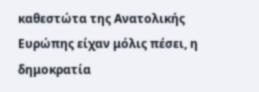καθεστώτα της Ανατολικής Ευρώπης είχαν μόλις πέσει, η δημοκρατία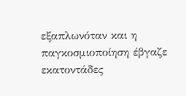εξαπλωνόταν και η παγκοσμιοποίηση έβγαζε εκατοντάδες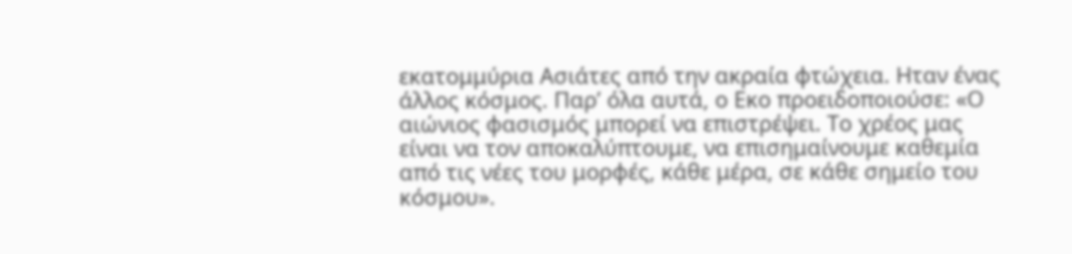εκατομμύρια Ασιάτες από την ακραία φτώχεια. Ηταν ένας άλλος κόσμος. Παρ’ όλα αυτά, ο Εκο προειδοποιούσε: «Ο αιώνιος φασισμός μπορεί να επιστρέψει. Το χρέος μας είναι να τον αποκαλύπτουμε, να επισημαίνουμε καθεμία από τις νέες του μορφές, κάθε μέρα, σε κάθε σημείο του κόσμου».